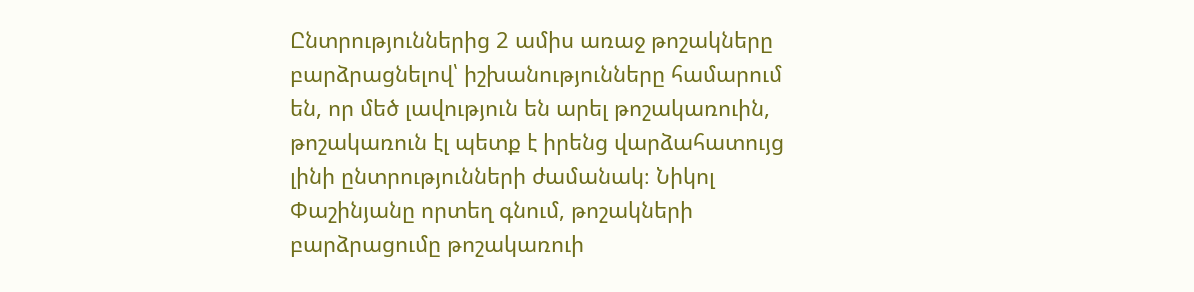Ընտրություններից 2 ամիս առաջ թոշակները բարձրացնելով՝ իշխանությունները համարում են, որ մեծ լավություն են արել թոշակառուին, թոշակառուն էլ պետք է իրենց վարձահատույց լինի ընտրությունների ժամանակ։ Նիկոլ Փաշինյանը որտեղ գնում, թոշակների բարձրացումը թոշակառուի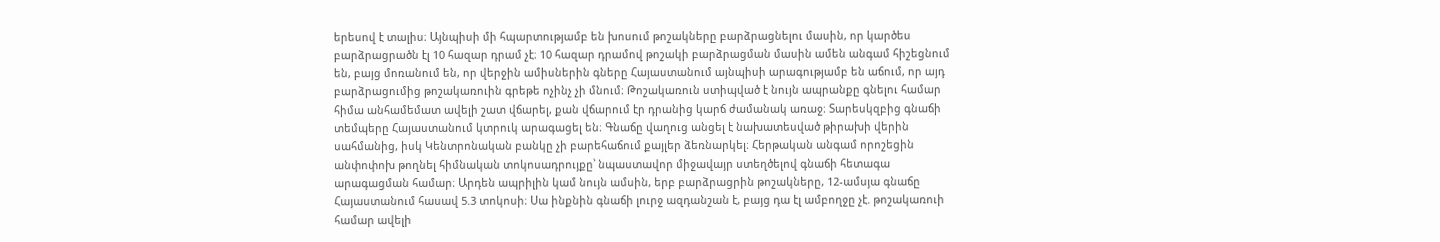երեսով է տալիս։ Այնպիսի մի հպարտությամբ են խոսում թոշակները բարձրացնելու մասին, որ կարծես բարձրացրածն էլ 10 հազար դրամ չէ։ 10 հազար դրամով թոշակի բարձրացման մասին ամեն անգամ հիշեցնում են, բայց մոռանում են, որ վերջին ամիսներին գները Հայաստանում այնպիսի արագությամբ են աճում, որ այդ բարձրացումից թոշակառուին գրեթե ոչինչ չի մնում։ Թոշակառուն ստիպված է նույն ապրանքը գնելու համար հիմա անհամեմատ ավելի շատ վճարել, քան վճարում էր դրանից կարճ ժամանակ առաջ։ Տարեսկզբից գնաճի տեմպերը Հայաստանում կտրուկ արագացել են։ Գնաճը վաղուց անցել է նախատեսված թիրախի վերին սահմանից, իսկ Կենտրոնական բանկը չի բարեհաճում քայլեր ձեռնարկել։ Հերթական անգամ որոշեցին անփոփոխ թողնել հիմնական տոկոսադրույքը՝ նպաստավոր միջավայր ստեղծելով գնաճի հետագա արագացման համար։ Արդեն ապրիլին կամ նույն ամսին, երբ բարձրացրին թոշակները, 12-ամսյա գնաճը Հայաստանում հասավ 5.3 տոկոսի։ Սա ինքնին գնաճի լուրջ ազդանշան է, բայց դա էլ ամբողջը չէ. թոշակառուի համար ավելի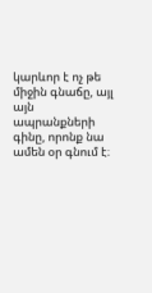կարևոր է ոչ թե միջին գնաճը, այլ այն ապրանքների գինը, որոնք նա ամեն օր գնում է։